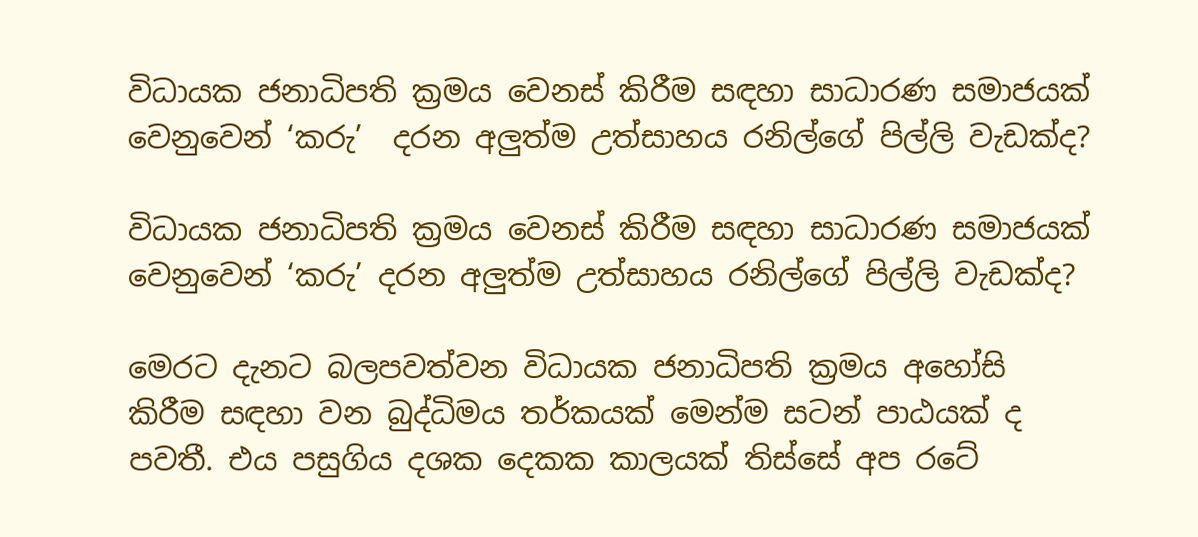විධායක ජනාධිපති ක්‍රමය වෙනස් කිරීම සඳහා සාධාරණ සමාජයක් වෙනුවෙන් ‘කරු’  දරන අලුත්ම උත්සාහය රනිල්ගේ පිල්ලි වැඩක්ද?

විධායක ජනාධිපති ක්‍රමය වෙනස් කිරීම සඳහා සාධාරණ සමාජයක් වෙනුවෙන් ‘කරු’ දරන අලුත්ම උත්සාහය රනිල්ගේ පිල්ලි වැඩක්ද?

මෙරට දැනට බලපවත්වන විධායක ජනාධිපති ක්‍රමය අහෝසි කිරීම සඳහා වන බුද්ධිමය තර්කයක් මෙන්ම සටන් පාඨයක් ද පවතී. එය පසුගිය දශක දෙකක කාලයක් තිස්සේ අප රටේ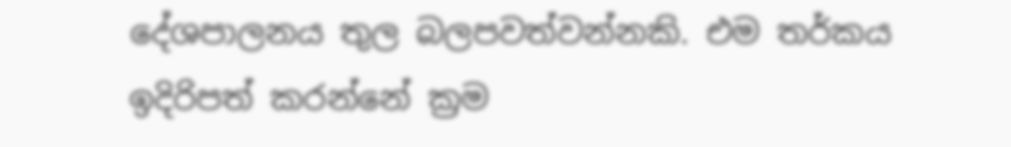දේශපාලනය තුල බලපවත්වන්නකි. එම තර්කය ඉදිරිපත් කරන්නේ ක්‍රම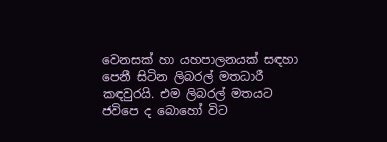වෙනසක් හා යහපාලනයක් සඳහා පෙනී සිටින ලිබරල් මතධාරී කඳවුරයි. එම ලිබරල් මතයට ජවිපෙ ද බොහෝ විට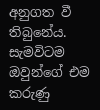අනුගත වී තිබුනේය. සැමවිටම ඔවුන්ගේ එම කරුණු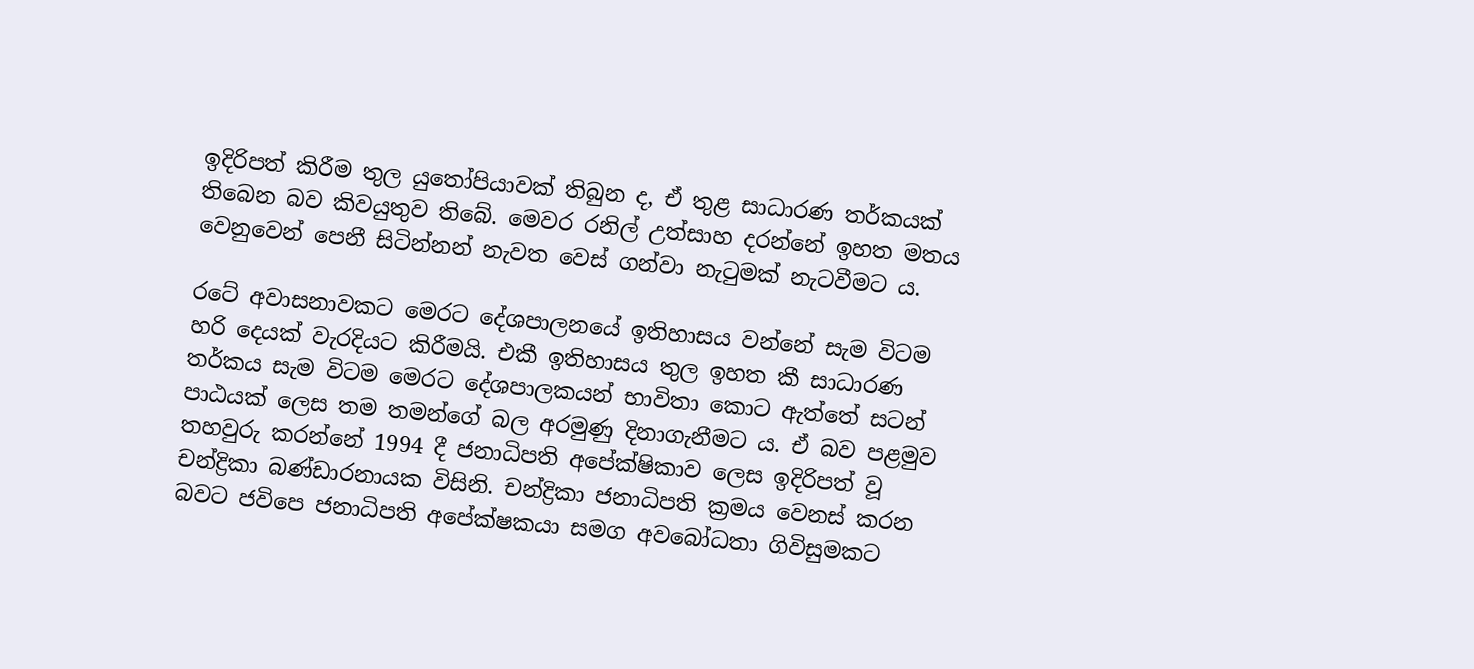ඉදිරිපත් කිරීම තුල යුතෝපියාවක් තිබුන ද, ඒ තුළ සාධාරණ තර්කයක් තිබෙන බව කිවයුතුව තිබේ. මෙවර රනිල් උත්සාහ දරන්නේ ඉහත මතය වෙනුවෙන් පෙනී සිටින්නන් නැවත වෙස් ගන්වා නැටුමක් නැටවීමට ය.

රටේ අවාසනාවකට මෙරට දේශපාලනයේ ඉතිහාසය වන්නේ සැම විටම හරි දෙයක් වැරදියට කිරීමයි. එකී ඉතිහාසය තුල ඉහත කී සාධාරණ තර්කය සැම විටම මෙරට දේශපාලකයන් භාවිතා කොට ඇත්තේ සටන් පාඨයක් ලෙස තම තමන්ගේ බල අරමුණු දිනාගැනීමට ය. ඒ බව පළමුව තහවුරු කරන්නේ 1994 දී ජනාධිපති අපේක්ෂිකාව ලෙස ඉදිරිපත් වූ චන්ද්‍රිකා බණ්ඩාරනායක විසිනි. චන්ද්‍රිකා ජනාධිපති ක්‍රමය වෙනස් කරන බවට ජවිපෙ ජනාධිපති අපේක්ෂකයා සමග අවබෝධතා ගිවිසුමකට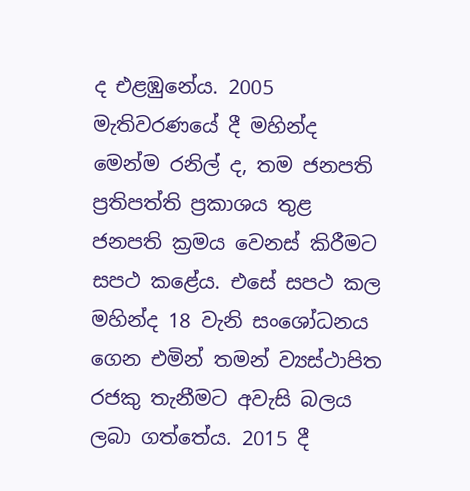ද එළඹුනේය. 2005 මැතිවරණයේ දී මහින්ද මෙන්ම රනිල් ද, තම ජනපති ප්‍රතිපත්ති ප්‍රකාශය තුළ ජනපති ක්‍රමය වෙනස් කිරීමට සපථ කළේය. එසේ සපථ කල මහින්ද 18 වැනි සංශෝධනය ගෙන එමින් තමන් ව්‍යස්ථාපිත රජකු තැනීමට අවැසි බලය ලබා ගත්තේය. 2015 දී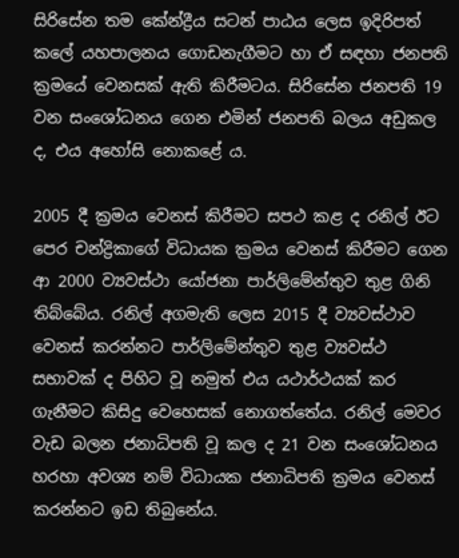සිරිසේන තම කේන්ද්‍රීය සටන් පාඨය ලෙස ඉදිරිපත් කලේ යහපාලනය ගොඩනැගීමට හා ඒ සඳහා ජනපති ක්‍රමයේ වෙනසක් ඇති කිරීමටය. සිරිසේන ජනපති 19 වන සංශෝධනය ගෙන එමින් ජනපති බලය අඩුකල ද, එය අහෝසි නොකළේ ය.

2005 දී ක්‍රමය වෙනස් කිරීමට සපථ කළ ද රනිල් ඊට පෙර චන්ද්‍රිකාගේ විධායක ක්‍රමය වෙනස් කිරීමට ගෙන ආ 2000 ව්‍යවස්ථා යෝජනා පාර්ලිමේන්තුව තුළ ගිනි තිබ්බේය. රනිල් අගමැති ලෙස 2015 දී ව්‍යවස්ථාව වෙනස් කරන්නට පාර්ලිමේන්තුව තුළ ව්‍යවස්ථ සභාවක් ද පිහිට වූ නමුත් එය යථාර්ථයක් කර ගැනීමට කිසිදු වෙහෙසක් නොගත්තේය. රනිල් මෙවර වැඩ බලන ජනාධිපති වූ කල ද 21 වන සංශෝධනය හරහා අවශ්‍ය නම් විධායක ජනාධිපති ක්‍රමය වෙනස් කරන්නට ඉඩ තිබුනේය.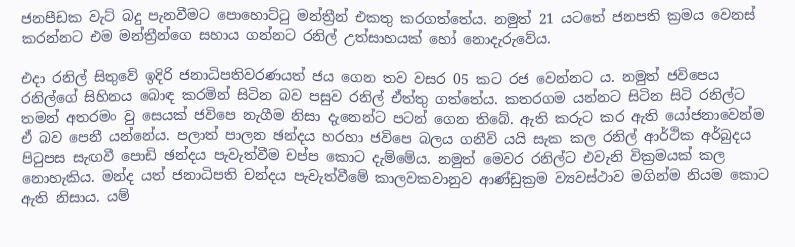ජනපීඩක වැට් බදු පැනවීමට පොහොට්ටු මන්ත්‍රීන් එකතු කරගත්තේය. නමුත් 21 යටතේ ජනපති ක්‍රමය වෙනස් කරන්නට එම මන්ත්‍රීන්ගෙ සහාය ගන්නට රනිල් උත්සාහයක් හෝ නොදැරුවේය.

එදා රනිල් සිතුවේ ඉදිරි ජනාධිපතිවරණයත් ජය ගෙන තව වසර 05 කට රජ වෙන්නට ය. නමුත් ජවිපෙය රනිල්ගේ සිහිනය බොඳ කරමින් සිටින බව පසුව රනිල් ඒත්තු ගත්තේය. කතරගම යන්නට සිටින සිටි රනිල්ට තමන් අතරමං වු සෙයක් ජවිපෙ නැගීම නිසා දැනෙන්ට පටන් ගෙන තිබේ. ඇති කරුට කර ඇති යෝජනාවෙන්ම ඒ බව පෙනී යන්නේය. පලාත් පාලන ඡන්දය හරහා ජවිපෙ බලය ගනීවි යයි සැක කල රනිල් ආර්ථික අර්බුදය පිටුපස සැඟවී පොඩි ඡන්දය පැවැත්වීම චප්ප කොට දැම්මේය. නමුත් මෙවර රනිල්ට එවැනි වික්‍රමයක් කල නොහැකිය. මන්ද යත් ජනාධිපති චන්දය පැවැත්වීමේ කාලවකවානුව ආණ්ඩුක්‍රම ව්‍යවස්ථාව මගින්ම නියම කොට ඇති නිසාය. යම්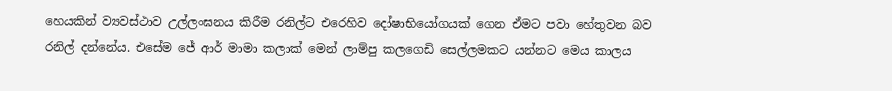හෙයකින් ව්‍යවස්ථාව උල්ලංඝනය කිරීම රනිල්ට එරෙහිව දෝෂාභියෝගයක් ගෙන ඒමට පවා හේතුවන බව රනිල් දන්නේය. එසේම ජේ ආර් මාමා කලාක් මෙන් ලාම්පු කලගෙඩි සෙල්ලමකට යන්නට මෙය කාලය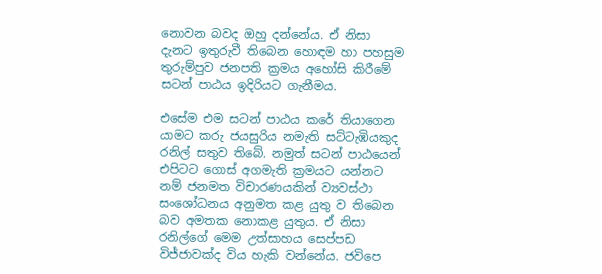නොවන බවද ඔහු දන්නේය. ඒ නිසා දැනට ඉතුරුවී තිබෙන හොඳම හා පහසුම තුරුම්පුව ජනපති ක්‍රමය අහෝසි කිරීමේ සටන් පාඨය ඉදිරියට ගැනීමය.

එසේම එම සටන් පාඨය කරේ තියාගෙන යාමට කරු ජයසුරිය නමැති සට්ටැඹියකුද රනිල් සතුව තිබේ. නමුත් සටන් පාඨයෙන් එපිටට ගොස් අගමැති ක්‍රමයට යන්නට නම් ජනමත විචාරණයකින් ව්‍යවස්ථා සංශෝධනය අනුමත කළ යුතු ව තිබෙන බව අමතක නොකළ යුතුය. ඒ නිසා රනිල්ගේ මෙම උත්සාහය සෙප්පඩ විජ්ජාවක්ද විය හැකි වන්නේය. ජවිපෙ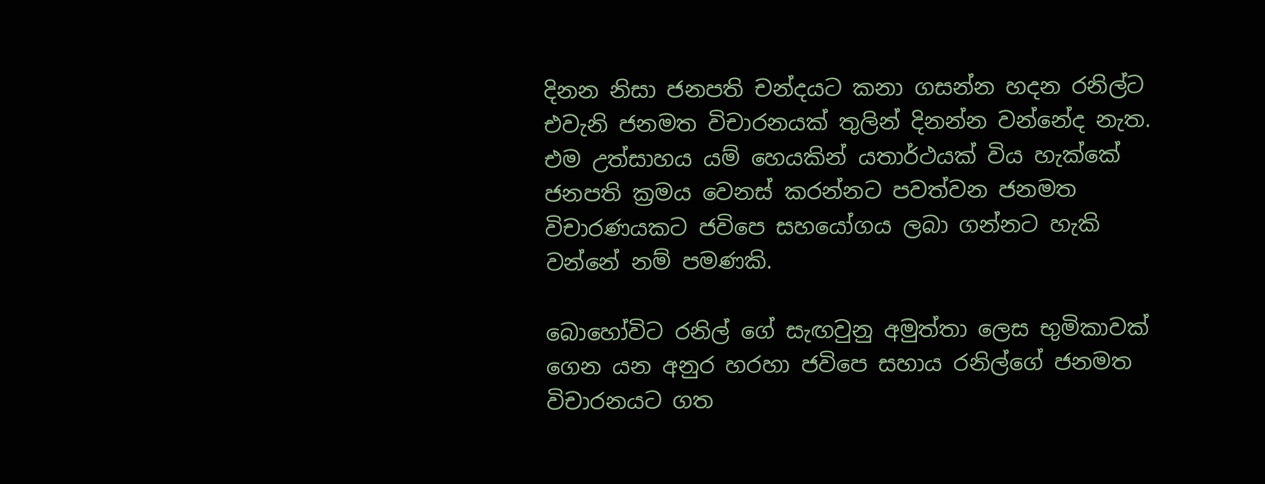දිනන නිසා ජනපති චන්දයට කනා ගසන්න හදන රනිල්ට එවැනි ජනමත විචාරනයක් තුලින් දිනන්න වන්නේද නැත. එම උත්සාහය යම් හෙයකින් යතාර්ථයක් විය හැක්කේ ජනපති ක්‍රමය වෙනස් කරන්නට පවත්වන ජනමත විචාරණයකට ජවිපෙ සහයෝගය ලබා ගන්නට හැකි වන්නේ නම් පමණකි.

බොහෝවිට රනිල් ගේ සැඟවුනු අමුත්තා ලෙස භුමිකාවක් ගෙන යන අනුර හරහා ජවිපෙ සහාය රනිල්ගේ ජනමත විචාරනයට ගත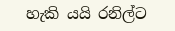හැකි යයි රනිල්ට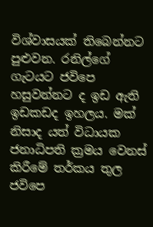විශ්වාසයක් තිබෙන්නට පුළුවන. රනිල්ගේ ගැටයට ජවිපෙ හසුවන්නට ද ඉඩ ඇති ඉඩකඩද ඉහලය. මක් නිසාද යත් විධායක ජනාධිපති ක්‍රමය වෙනස් කිරීමේ තර්කය තුල ජවිපෙ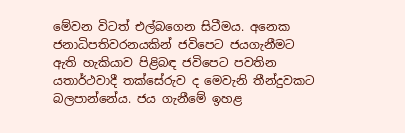මේවන විටත් එල්බගෙන සිටීමය. අනෙක ජනාධිපතිවරනයකින් ජවිපෙට ජයගැනීමට ඇති හැකියාව පිළිබඳ ජවිපෙට පවතින යතාර්ථවාදී තක්සේරුව ද මෙවැනි තීන්දුවකට බලපාන්නේය. ජය ගැනීමේ ඉහළ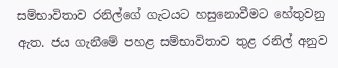සම්භාවිතාව රනිල්ගේ ගැටයට හසුනොවීමට හේතුවනු ඇත. ජය ගැනීමේ පහළ සම්භාවිතාව තුළ රනිල් අනුව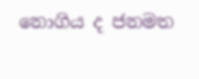නොගිය ද ජනමත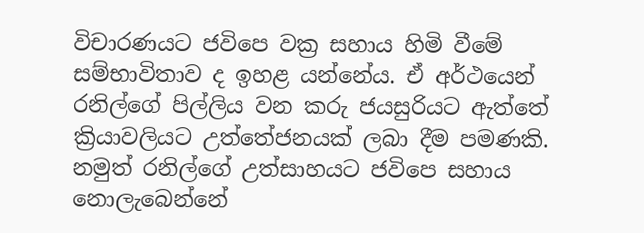විචාරණයට ජවිපෙ වක්‍ර සහාය හිමි වීමේ සම්භාවිතාව ද ඉහළ යන්නේය. ඒ අර්ථයෙන් රනිල්ගේ පිල්ලිය වන කරු ජයසුරියට ඇත්තේ ක්‍රියාවලියට උත්තේජනයක් ලබා දීම පමණකි. නමුත් රනිල්ගේ උත්සාහයට ජවිපෙ සහාය නොලැබෙන්නේ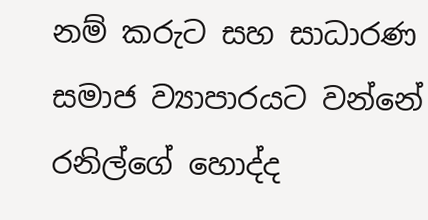නම් කරුට සහ සාධාරණ සමාජ ව්‍යාපාරයට වන්නේ රනිල්ගේ හොද්ද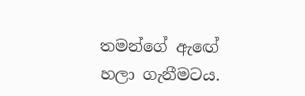තමන්ගේ ඇඟේ හලා ගැනීමටය.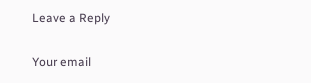Leave a Reply

Your email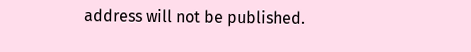address will not be published.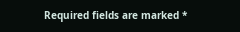Required fields are marked *